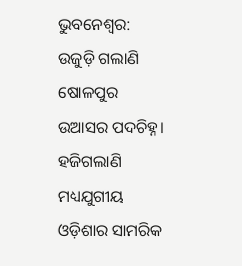ଭୁବନେଶ୍ବର: ଉଜୁଡ଼ି ଗଲାଣି ଷୋଳପୁର ଉଆସର ପଦଚିହ୍ନ। ହଜିଗଲାଣି ମଧ୍ୟଯୁଗୀୟ ଓଡ଼ିଶାର ସାମରିକ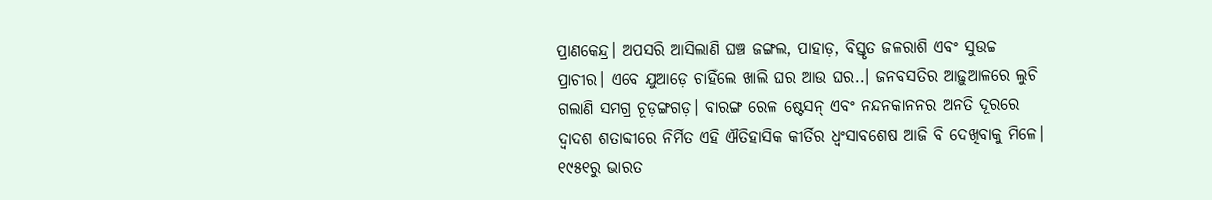ପ୍ରାଣକେନ୍ଦ୍ର। ଅପସରି ଆସିଲାଣି ଘଞ୍ଚ ଜଙ୍ଗଲ, ପାହାଡ଼, ବିସ୍ତୃତ ଜଳରାଶି ଏବଂ ସୁଉଚ୍ଚ ପ୍ରାଚୀର। ଏବେ ଯୁଆଡ଼େ ଚାହିଁଲେ ଖାଲି ଘର ଆଉ ଘର..। ଜନବସତିର ଆଢ଼ୁଆଳରେ ଲୁଚି ଗଲାଣି ସମଗ୍ର ଚୂଡ଼ଙ୍ଗଗଡ଼। ବାରଙ୍ଗ ରେଳ ଷ୍ଟେସନ୍ ଏବଂ ନନ୍ଦନକାନନର ଅନତି ଦୂରରେ ଦ୍ବାଦଶ ଶତାବ୍ଦୀରେ ନିର୍ମିତ ଏହି ଐତିହାସିକ କୀର୍ତିର ଧ୍ବଂସାବଶେଷ ଆଜି ବି ଦେଖିବାକୁ ମିଳେ। ୧୯୫୧ରୁ ଭାରତ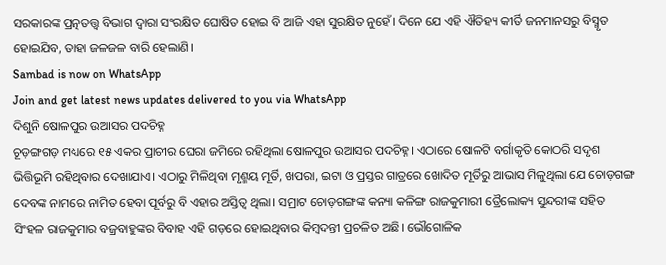ସରକାରଙ୍କ ପ୍ରତ୍ନତତ୍ତ୍ବ ବିଭାଗ ଦ୍ବାରା ସଂରକ୍ଷିତ ଘୋଷିତ ହୋଇ ବି ଆଜି ଏହା ସୁରକ୍ଷିତ ନୁହେଁ। ଦିନେ ଯେ ଏହି ଐତିହ୍ୟ କୀର୍ତି ଜନମାନସରୁ ବିସ୍ମୃତ ହୋଇଯିବ, ତାହା ଜଳଜଳ ବାରି ହେଲାଣି।
Sambad is now on WhatsApp
Join and get latest news updates delivered to you via WhatsApp
ଦିଶୁନି ଷୋଳପୁର ଉଆସର ପଦଚିହ୍ନ
ଚୂଡ଼ଙ୍ଗଗଡ଼ ମଧ୍ୟରେ ୧୫ ଏକର ପ୍ରାଚୀର ଘେରା ଜମିରେ ରହିଥିଲା ଷୋଳପୁର ଉଆସର ପଦଚିହ୍ନ। ଏଠାରେ ଷୋଳଟି ବର୍ଗାକୃତି କୋଠରି ସଦୃଶ ଭିତ୍ତିଭୂମି ରହିଥିବାର ଦେଖାଯାଏ। ଏଠାରୁ ମିଳିଥିବା ମୃଣ୍ମୟ ମୂର୍ତି, ଖପରା, ଇଟା ଓ ପ୍ରସ୍ତର ଗାତ୍ରରେ ଖୋଦିତ ମୂର୍ତିରୁ ଆଭାସ ମିଳୁଥିଲା ଯେ ଚୋଡ଼ଗଙ୍ଗ ଦେବଙ୍କ ନାମରେ ନାମିତ ହେବା ପୂର୍ବରୁ ବି ଏହାର ଅସ୍ତିତ୍ବ ଥିଲା। ସମ୍ରାଟ ଚୋଡ଼ଗଙ୍ଗଙ୍କ କନ୍ୟା କଳିଙ୍ଗ ରାଜକୁମାରୀ ତ୍ରୈଲୋକ୍ୟ ସୁନ୍ଦରୀଙ୍କ ସହିତ ସିଂହଳ ରାଜକୁମାର ବଜ୍ରବାହୁଙ୍କର ବିବାହ ଏହି ଗଡ଼ରେ ହୋଇଥିବାର କିମ୍ବଦନ୍ତୀ ପ୍ରଚଳିତ ଅଛି। ଭୌଗୋଳିକ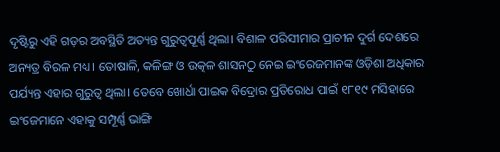ଦୃଷ୍ଟିରୁ ଏହି ଗଡ଼ର ଅବସ୍ଥିତି ଅତ୍ୟନ୍ତ ଗୁରୁତ୍ବପୂର୍ଣ୍ଣ ଥିଲା। ବିଶାଳ ପରିସୀମାର ପ୍ରାଚୀନ ଦୁର୍ଗ ଦେଶରେ ଅନ୍ୟତ୍ର ବିରଳ ମଧ୍ୟ। ତୋଷାଳି, କଳିଙ୍ଗ ଓ ଉତ୍କଳ ଶାସନଠୁ ନେଇ ଇଂରେଜମାନଙ୍କ ଓଡ଼ିଶା ଅଧିକାର ପର୍ଯ୍ୟନ୍ତ ଏହାର ଗୁରୁତ୍ବ ଥିଲା। ତେବେ ଖୋର୍ଧା ପାଇକ ବିଦ୍ରୋର ପ୍ରତିରୋଧ ପାଇଁ ୧୮୧୯ ମସିହାରେ ଇଂଜେମାନେ ଏହାକୁ ସମ୍ପୂର୍ଣ୍ଣ ଭାଙ୍ଗି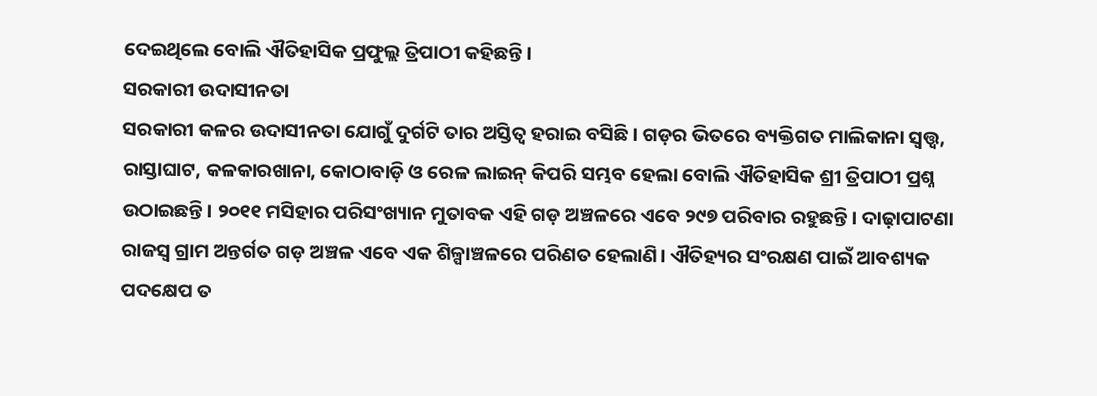ଦେଇଥିଲେ ବୋଲି ଐତିହାସିକ ପ୍ରଫୁଲ୍ଲ ତ୍ରିପାଠୀ କହିଛନ୍ତି।
ସରକାରୀ ଉଦାସୀନତା
ସରକାରୀ କଳର ଉଦାସୀନତା ଯୋଗୁଁ ଦୁର୍ଗଟି ତାର ଅସ୍ତିତ୍ବ ହରାଇ ବସିଛି। ଗଡ଼ର ଭିତରେ ବ୍ୟକ୍ତିଗତ ମାଲିକାନା ସ୍ବତ୍ତ୍ବ, ରାସ୍ତାଘାଟ, କଳକାରଖାନା, କୋଠାବାଡ଼ି ଓ ରେଳ ଲାଇନ୍ କିପରି ସମ୍ଭବ ହେଲା ବୋଲି ଐତିହାସିକ ଶ୍ରୀ ତ୍ରିପାଠୀ ପ୍ରଶ୍ନ ଉଠାଇଛନ୍ତି। ୨୦୧୧ ମସିହାର ପରିସଂଖ୍ୟାନ ମୁତାବକ ଏହି ଗଡ଼ ଅଞ୍ଚଳରେ ଏବେ ୨୯୭ ପରିବାର ରହୁଛନ୍ତି। ଦାଢ଼ାପାଟଣା ରାଜସ୍ବ ଗ୍ରାମ ଅନ୍ତର୍ଗତ ଗଡ଼ ଅଞ୍ଚଳ ଏବେ ଏକ ଶିଳ୍ପାଞ୍ଚଳରେ ପରିଣତ ହେଲାଣି। ଐତିହ୍ୟର ସଂରକ୍ଷଣ ପାଇଁ ଆବଶ୍ୟକ ପଦକ୍ଷେପ ତ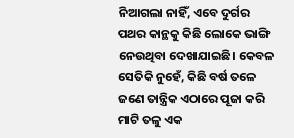ନିଆଗଲା ନାହିଁ, ଏବେ ଦୁର୍ଗର ପଥର କାନ୍ଥକୁ କିଛି ଲୋକେ ଭାଙ୍ଗି ନେଉଥିବା ଦେଖାଯାଇଛି। କେବଳ ସେତିକି ନୁହେଁ, କିଛି ବର୍ଷ ତଳେ ଜଣେ ତାନ୍ତ୍ରିକ ଏଠାରେ ପୂଜା କରି ମାଟି ତଳୁ ଏକ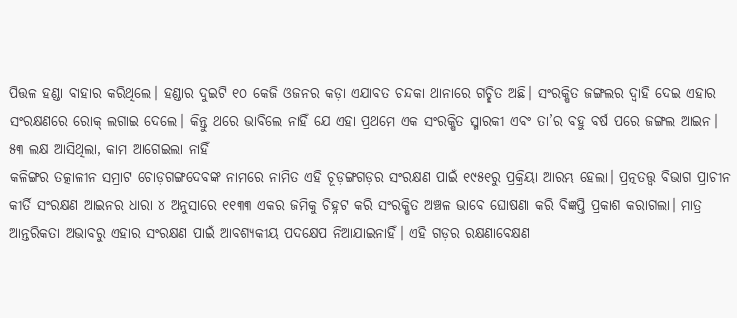ପିତ୍ତଳ ହଣ୍ଡା ବାହାର କରିଥିଲେ। ହଣ୍ଡାର ଦୁଇଟି ୧୦ କେଜି ଓଜନର କଡ଼ା ଏଯାବତ ଚନ୍ଦକା ଥାନାରେ ଗଚ୍ଛିତ ଅଛି। ସଂରକ୍ଷିତ ଜଙ୍ଗଲର ଦ୍ବାହି ଦେଇ ଏହାର ସଂରକ୍ଷଣରେ ରୋକ୍ ଲଗାଇ ଦେଲେ। କିନ୍ତୁ ଥରେ ଭାବିଲେ ନାହିଁ ଯେ ଏହା ପ୍ରଥମେ ଏକ ସଂରକ୍ଷିତ ସ୍ମାରକୀ ଏବଂ ତା’ର ବହୁ ବର୍ଷ ପରେ ଜଙ୍ଗଲ ଆଇନ।
୫୩ ଲକ୍ଷ ଆସିଥିଲା, କାମ ଆଗେଇଲା ନାହିଁ
କଳିଙ୍ଗର ତତ୍କାଳୀନ ସମ୍ରାଟ ଚୋଡ଼ଗଙ୍ଗଦେବଙ୍କ ନାମରେ ନାମିତ ଏହି ଚୂଡ଼ଙ୍ଗଗଡ଼ର ସଂରକ୍ଷଣ ପାଇଁ ୧୯୫୧ରୁ ପ୍ରକ୍ରିୟା ଆରମ୍ଭ ହେଲା। ପ୍ରତ୍ନତତ୍ତ୍ବ ବିଭାଗ ପ୍ରାଚୀନ କୀର୍ତି ସଂରକ୍ଷଣ ଆଇନର ଧାରା ୪ ଅନୁସାରେ ୧୧୩୩ ଏକର ଜମିକୁ ଚିହ୍ନଟ କରି ସଂରକ୍ଷିତ ଅଞ୍ଚଳ ଭାବେ ଘୋଷଣା କରି ବିଜ୍ଞପ୍ତି ପ୍ରକାଶ କରାଗଲା। ମାତ୍ର ଆନ୍ତରିକତା ଅଭାବରୁ ଏହାର ସଂରକ୍ଷଣ ପାଇଁ ଆବଶ୍ୟକୀୟ ପଦକ୍ଷେପ ନିଆଯାଇନାହିଁ। ଏହି ଗଡ଼ର ରକ୍ଷଣାବେକ୍ଷଣ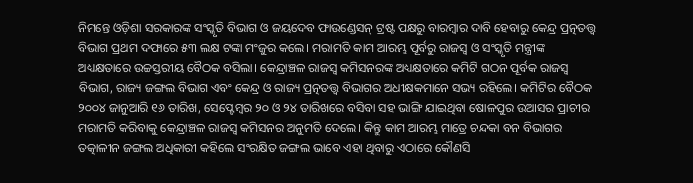ନିମନ୍ତେ ଓଡ଼ିଶା ସରକାରଙ୍କ ସଂସ୍କୃତି ବିଭାଗ ଓ ଜୟଦେବ ଫାଉଣ୍ଡେସନ୍ ଟ୍ରଷ୍ଟ ପକ୍ଷରୁ ବାରମ୍ବାର ଦାବି ହେବାରୁ କେନ୍ଦ୍ର ପ୍ରତ୍ନତତ୍ତ୍ବ ବିଭାଗ ପ୍ରଥମ ଦଫାରେ ୫୩ ଲକ୍ଷ ଟଙ୍କା ମଂଜୁର କଲେ। ମରାମତି କାମ ଆରମ୍ଭ ପୂର୍ବରୁ ରାଜସ୍ବ ଓ ସଂସ୍କୃତି ମନ୍ତ୍ରୀଙ୍କ ଅଧ୍ୟକ୍ଷତାରେ ଉଚ୍ଚସ୍ତରୀୟ ବୈଠକ ବସିଲା। କେନ୍ଦ୍ରାଞ୍ଚଳ ରାଜସ୍ବ କମିସନରଙ୍କ ଅଧ୍ୟକ୍ଷତାରେ କମିଟି ଗଠନ ପୂର୍ବକ ରାଜସ୍ବ ବିଭାଗ, ରାଜ୍ୟ ଜଙ୍ଗଲ ବିଭାଗ ଏବଂ କେନ୍ଦ୍ର ଓ ରାଜ୍ୟ ପ୍ରତ୍ନତତ୍ତ୍ବ ବିଭାଗର ଅଧୀକ୍ଷକମାନେ ସଭ୍ୟ ରହିଲେ। କମିଟିର ବୈଠକ ୨୦୦୪ ଜାନୁଆରି ୧୬ ତାରିଖ, ସେପ୍ଟେମ୍ବର ୨୦ ଓ ୨୪ ତାରିଖରେ ବସିବା ସହ ଭାଙ୍ଗି ଯାଇଥିବା ଷୋଳପୁର ଉଆସର ପ୍ରାଚୀର ମରାମତି କରିବାକୁ କେନ୍ଦ୍ରାଞ୍ଚଳ ରାଜସ୍ବ କମିସନର ଅନୁମତି ଦେଲେ। କିନ୍ତୁ କାମ ଆରମ୍ଭ ମାତ୍ରେ ଚନ୍ଦକା ବନ ବିଭାଗର ତତ୍କାଳୀନ ଜଙ୍ଗଲ ଅଧିକାରୀ କହିଲେ ସଂରକ୍ଷିତ ଜଙ୍ଗଲ ଭାବେ ଏହା ଥିବାରୁ ଏଠାରେ କୌଣସି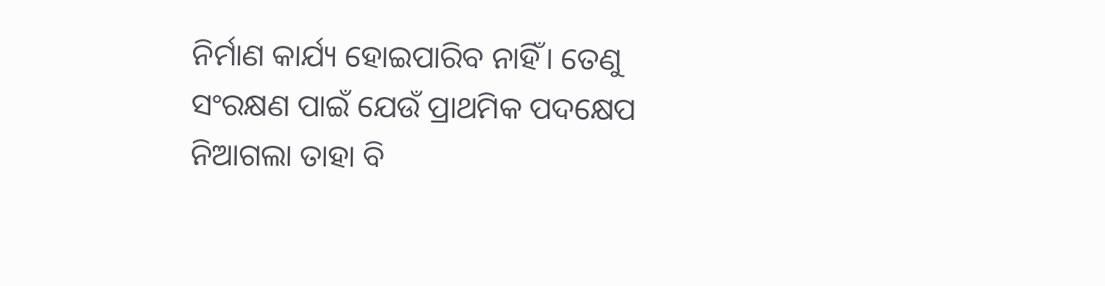ନିର୍ମାଣ କାର୍ଯ୍ୟ ହୋଇପାରିବ ନାହିଁ। ତେଣୁ ସଂରକ୍ଷଣ ପାଇଁ ଯେଉଁ ପ୍ରାଥମିକ ପଦକ୍ଷେପ ନିଆଗଲା ତାହା ବି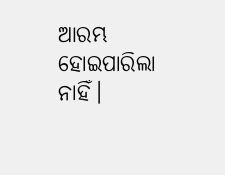ଆରମ୍ଭ ହୋଇପାରିଲା ନାହିଁ।